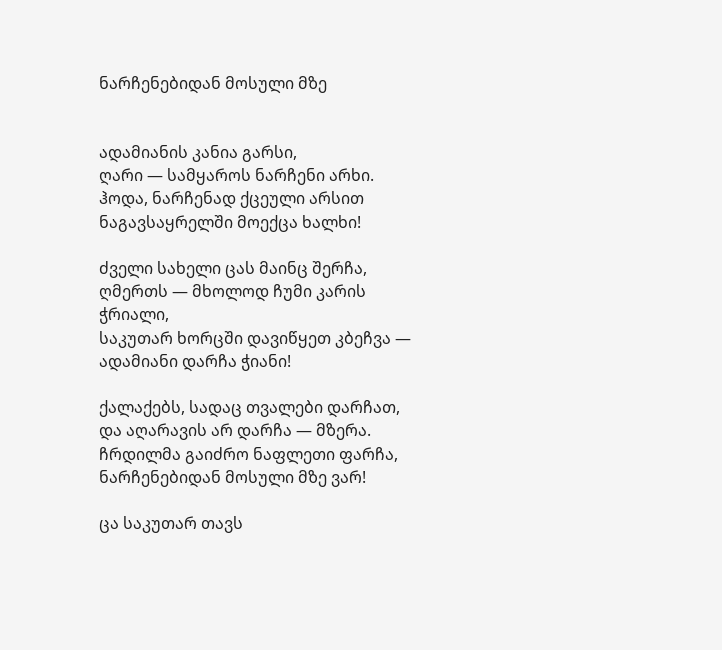ნარჩენებიდან მოსული მზე


ადამიანის კანია გარსი,
ღარი — სამყაროს ნარჩენი არხი.
ჰოდა, ნარჩენად ქცეული არსით
ნაგავსაყრელში მოექცა ხალხი!

ძველი სახელი ცას მაინც შერჩა,
ღმერთს — მხოლოდ ჩუმი კარის ჭრიალი,
საკუთარ ხორცში დავიწყეთ კბეჩვა —
ადამიანი დარჩა ჭიანი!

ქალაქებს, სადაც თვალები დარჩათ,
და აღარავის არ დარჩა — მზერა.
ჩრდილმა გაიძრო ნაფლეთი ფარჩა,
ნარჩენებიდან მოსული მზე ვარ!

ცა საკუთარ თავს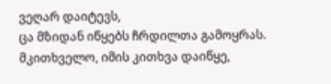ვეღარ დაიტევს,
ცა მზიდან იწყებს ჩრდილთა გამოყრას.
მკითხველო, იმის კითხვა დაიწყე,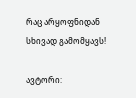რაც არყოფნიდან სხივად გამომყავს!

ავტორი: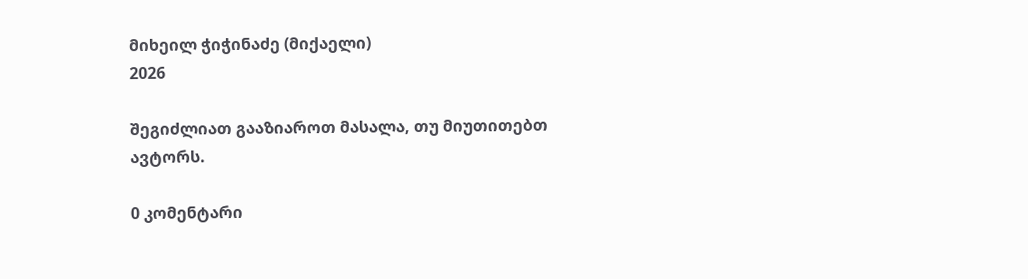მიხეილ ჭიჭინაძე (მიქაელი)
2026

შეგიძლიათ გააზიაროთ მასალა, თუ მიუთითებთ ავტორს.

0 კომენტარი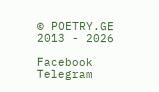© POETRY.GE 2013 - 2026

Facebook Telegram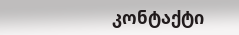კონტაქტი